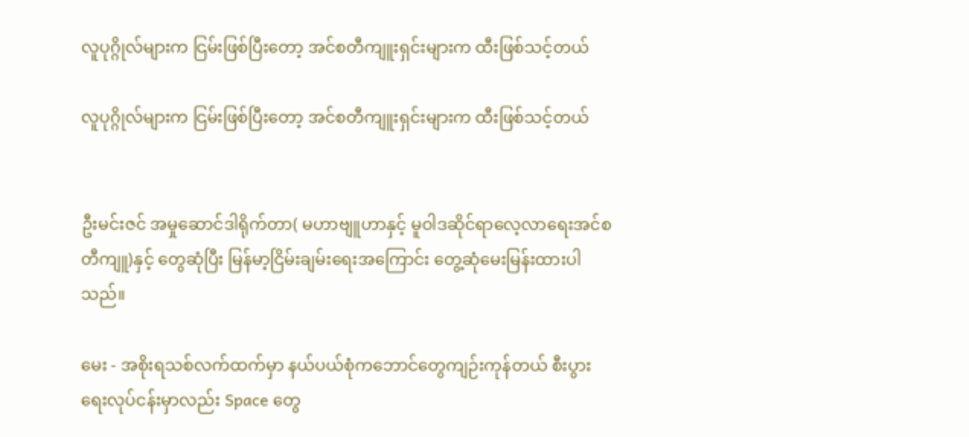လူပုဂ္ဂိုလ်များက ငြမ်းဖြစ်ပြီးတော့ အင်စတီကျူးရှင်းများက ထီးဖြစ်သင့်တယ်

လူပုဂ္ဂိုလ်များက ငြမ်းဖြစ်ပြီးတော့ အင်စတီကျူးရှင်းများက ထီးဖြစ်သင့်တယ်


ဦးမင်းဇင် အမှုဆောင်ဒါရိုက်တာ( မဟာဗျူဟာနှင့် မူဝါဒဆိုင်ရာလေ့လာရေးအင်စတီကျူ)နှင့် တွေဆုံပြီး မြန်မာ့ငြိမ်းချမ်းရေးအကြောင်း တွေ့ဆုံမေးမြန်းထားပါသည်။

မေး - အစိုးရသစ်လက်ထက်မှာ နယ်ပယ်စုံကဘောင်တွေကျဉ်းကုန်တယ် စီးပွားရေးလုပ်ငန်းမှာလည်း Space တွေ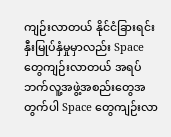ကျဉ်းလာတယ် နိုင်ငံခြားရင်းနှီးမြုပ်နှံမှုမှာလည်း Space တွေကျဉ်းလာတယ် အရပ်ဘက်လူ့အဖွဲ့အစည်းတွေအတွက်ပါ Space တွေကျဉ်းလာ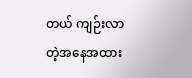တယ် ကျဉ်းလာတဲ့အနေအထား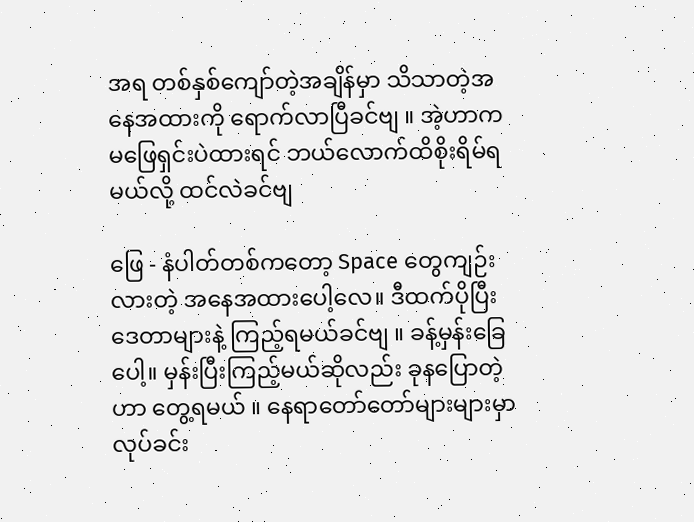အရ တစ်နှစ်ကျော်တဲ့အချိန်မှာ သိသာတဲ့အနေအထားကို ရောက်လာပြီခင်ဗျ ။ အဲ့ဟာက မဖြေရှင်းပဲထားရင် ဘယ်လောက်ထိစိုးရိမ်ရမယ်လို့ ထင်လဲခင်ဗျ

ဖြေ - နံပါတ်တစ်ကတော့ Space တွေကျဉ်းလားတဲ့ အနေအထားပေါ့လေ။ ဒီထက်ပိုပြီး ဒေတာများနဲ့ ကြည့်ရမယ်ခင်ဗျ ။ ခန့်မှန်းခြေပေါ့။ မှန်းပြီးကြည့်မယ်ဆိုလည်း ခုနပြောတဲ့ဟာ တွေ့ရမယ် ။ နေရာတော်တော်များများမှာ လုပ်ခင်း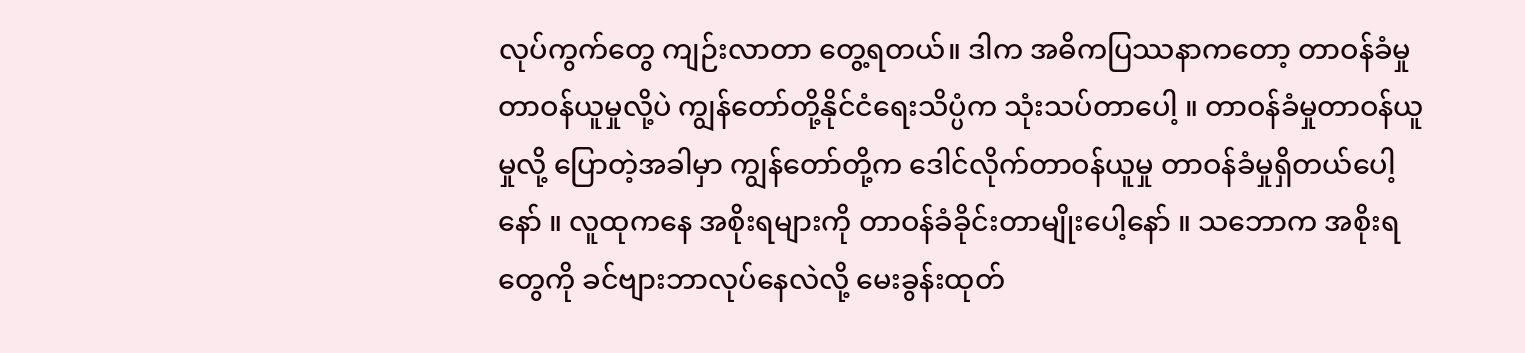လုပ်ကွက်တွေ ကျဉ်းလာတာ တွေ့ရတယ်။ ဒါက အဓိကပြဿနာကတော့ တာဝန်ခံမှု တာဝန်ယူမှုလို့ပဲ ကျွန်တော်တို့နိုင်ငံရေးသိပ္ပံက သုံးသပ်တာပေါ့ ။ တာဝန်ခံမှုတာဝန်ယူမှုလို့ ပြောတဲ့အခါမှာ ကျွန်တော်တို့က ဒေါင်လိုက်တာဝန်ယူမှု တာဝန်ခံမှုရှိတယ်ပေါ့နော် ။ လူထုကနေ အစိုးရများကို တာဝန်ခံခိုင်းတာမျိုးပေါ့နော် ။ သဘောက အစိုးရတွေကို ခင်ဗျားဘာလုပ်နေလဲလို့ မေးခွန်းထုတ်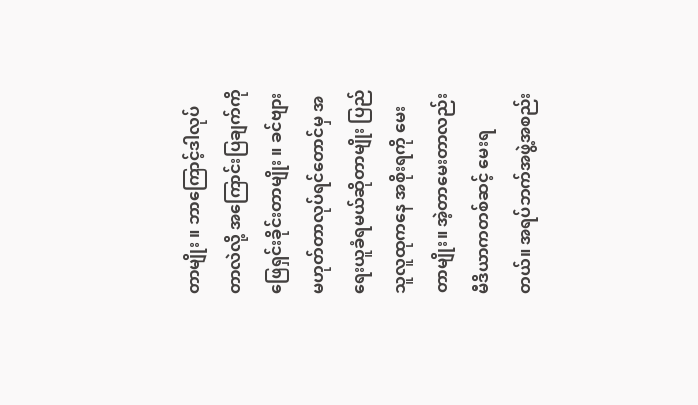တာမျိုး ။ ဘာကြောင့်ဒါလုပ်တာလဲလို့ အကြောင်းပြချက်ကိုဖြေရှင်းခိုင်းတာမျိုး ။ ခင်ဗျားမဟုတ်တာလုပ်ရင်တောင်မှ အရေးယူခံရမယ်ဆိုတာမျိုး ပြည်သူလူထုကနေ အစိုးရကို မေးတာမျိုး။ အဲ့တာမေးတာလည်း မီဒိယာကတစ်ဆင့် မေးရတယ်။ အရပ်ဘက်အဖွဲ့အစည်း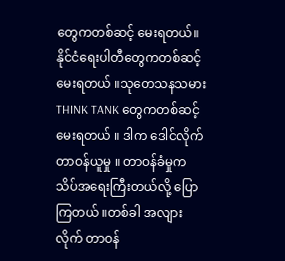တွေကတစ်ဆင့် မေးရတယ်။ နိုင်ငံရေးပါတီတွေကတစ်ဆင့် မေးရတယ် ။သုတေသနသမား THINK TANK တွေကတစ်ဆင့် မေးရတယ် ။ ဒါက ဒေါင်လိုက်တာဝန်ယူမှု ။ တာဝန်ခံမှုက သိပ်အရေးကြီးတယ်လို့ ပြောကြတယ် ။တစ်ခါ အလျားလိုက် တာဝန်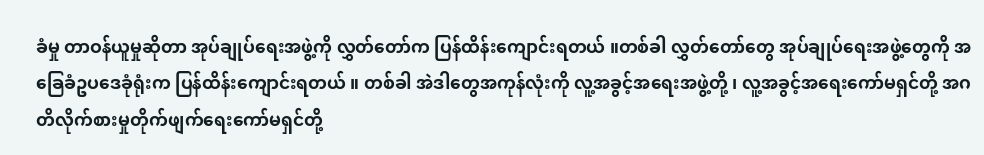ခံမှု တာဝန်ယူမှုဆိုတာ အုပ်ချုပ်ရေးအဖွဲ့ကို လွှတ်တော်က ပြန်ထိန်းကျောင်းရတယ် ။တစ်ခါ လွှတ်တော်တွေ အုပ်ချုပ်ရေးအဖွဲ့တွေကို အခြေခံဥပဒေခုံရုံးက ပြန်ထိန်းကျောင်းရတယ် ။ တစ်ခါ အဲဒါတွေအကုန်လုံးကို လူ့အခွင့်အရေးအဖွဲ့တို့ ၊ လူ့အခွင့်အရေးကော်မရှင်တို့ အဂတိလိုက်စားမှုတိုက်ဖျက်ရေးကော်မရှင်တို့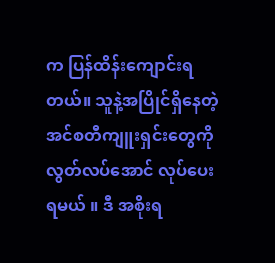က ပြန်ထိန်းကျောင်းရတယ်။ သူနဲ့အပြိုင်ရှိနေတဲ့ အင်စတီကျူးရှင်းတွေကို လွတ်လပ်အောင် လုပ်ပေးရမယ် ။ ဒီ အစိုးရ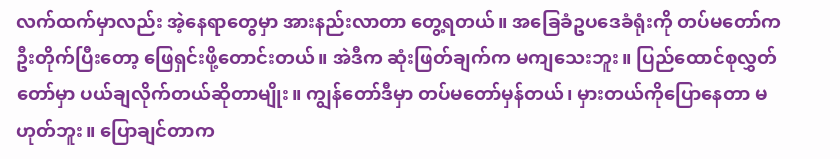လက်ထက်မှာလည်း အဲ့နေရာတွေမှာ အားနည်းလာတာ တွေ့ရတယ်။ အခြေခံဥပဒေခံရုံးကို တပ်မတော်ကဦးတိုက်ပြီးတော့ ဖြေရှင်းဖို့တောင်းတယ်။ အဲဒီက ဆုံးဖြတ်ချက်က မကျသေးဘူး။ ပြည်ထောင်စုလွှတ်တော်မှာ ပယ်ချလိုက်တယ်ဆိုတာမျိုး။ ကျွန်တော်ဒီမှာ တပ်မတော်မှန်တယ်၊ မှားတယ်ကိုပြောနေတာ မဟုတ်ဘူး။ ပြောချင်တာက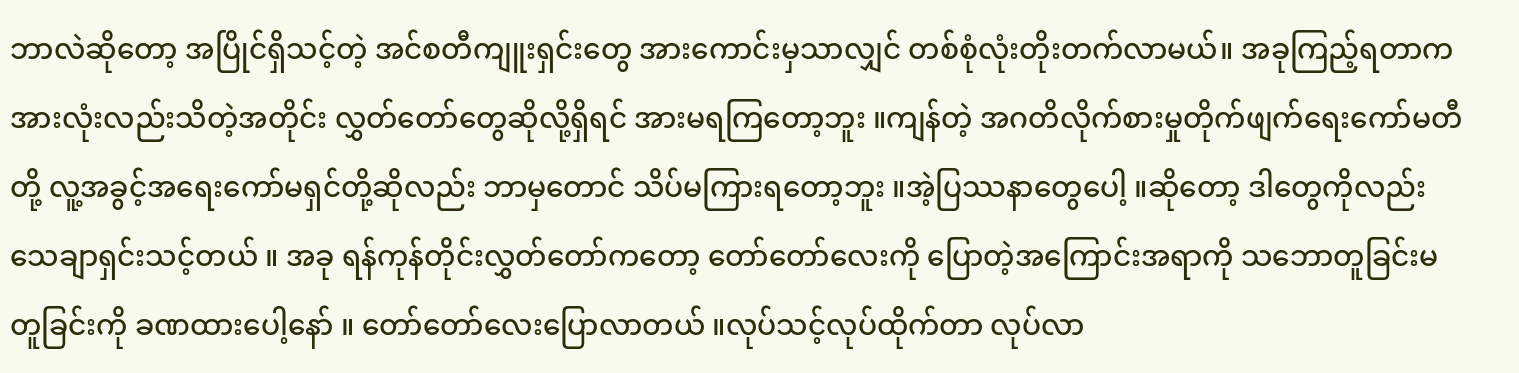ဘာလဲဆိုတော့ အပြိုင်ရှိသင့်တဲ့ အင်စတီကျူးရှင်းတွေ အားကောင်းမှသာလျှင် တစ်စုံလုံးတိုးတက်လာမယ်။ အခုကြည့်ရတာက အားလုံးလည်းသိတဲ့အတိုင်း လွှတ်တော်တွေဆိုလို့ရှိရင် အားမရကြတော့ဘူး ။ကျန်တဲ့ အဂတိလိုက်စားမှုတိုက်ဖျက်ရေးကော်မတီတို့ လူ့အခွင့်အရေးကော်မရှင်တို့ဆိုလည်း ဘာမှတောင် သိပ်မကြားရတော့ဘူး ။အဲ့ပြဿနာတွေပေါ့ ။ဆိုတော့ ဒါတွေကိုလည်းသေချာရှင်းသင့်တယ် ။ အခု ရန်ကုန်တိုင်းလွှတ်တော်ကတော့ တော်တော်လေးကို ပြောတဲ့အကြောင်းအရာကို သဘောတူခြင်းမတူခြင်းကို ခဏထားပေါ့နော် ။ တော်တော်လေးပြောလာတယ် ။လုပ်သင့်လုပ်ထိုက်တာ လုပ်လာ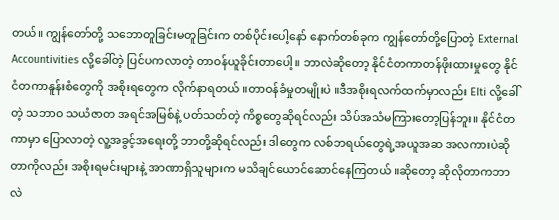တယ်။ ကျွန်တော်တို့ သဘောတူခြင်းမတူခြင်းက တစ်ပိုင်းပေါ့နော် နောက်တစ်ခုက ကျွန်တော်တို့ပြောတဲ့ External Accountivities လို့ခေါ်တဲ့ ပြင်ပကလာတဲ့ တာဝန်ယူခိုင်းတာပေါ့။ ဘာလဲဆိုတော့ နိုင်ငံတကာတန်ဖိုးထားမှုတွေ နိုင်ငံတကာနူန်းစံတွေကို အစိုးရတွေက လိုက်နာရတယ် ။တာဝန်ခံမှုတမျိုးပဲ ။ဒီအစိုးရလက်ထက်မှာလည်း EIti လို့ခေါ်တဲ့ သဘာဝ သယံဇာတ အရင်အမြစ်နဲ့ ပတ်သတ်တဲ့ ကိစ္စတွေဆိုရင်လည်း သိပ်အသံမကြားတော့ပြန်ဘူး။ နိုင်ငံတကာမှာ ပြောလာတဲ့ လူ့အခွင့်အရေးတို့ ဘာတို့ဆိုရင်လည်း ဒါတွေက လစ်ဘရယ်တွေရဲ့အယူအဆ အလကားပဲဆိုတာကိုလည်း အစိုးရမင်းများနဲ့ အာဏာရှိသူများက မသိချင်ယောင်ဆောင်နေကြတယ် ။ဆိုတော့ ဆိုလိုတာကဘာလဲ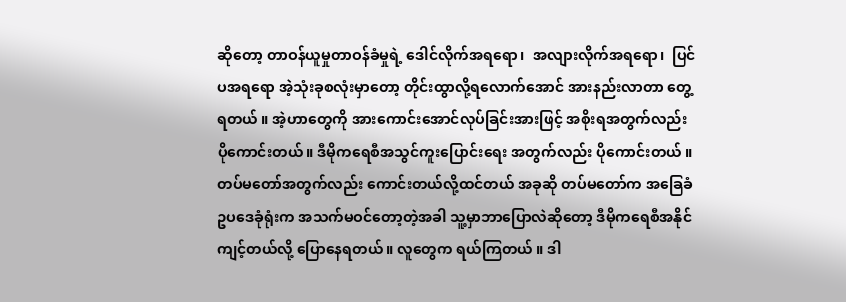ဆိုတော့ တာဝန်ယူမှုတာဝန်ခံမှုရဲ့ ဒေါင်လိုက်အရရော၊  အလျားလိုက်အရရော၊  ပြင်ပအရရော အဲ့သုံးခုစလုံးမှာတော့ တိုင်းထွာလို့ရလောက်အောင် အားနည်းလာတာ တွေ့ရတယ် ။ အဲ့ဟာတွေကို အားကောင်းအောင်လုပ်ခြင်းအားဖြင့် အစိုးရအတွက်လည်း ပိုကောင်းတယ်။ ဒီမိုကရေစီအသွင်ကူးပြောင်းရေး အတွက်လည်း ပိုကောင်းတယ် ။ တပ်မတော်အတွက်လည်း ကောင်းတယ်လို့ထင်တယ် အခုဆို တပ်မတော်က အခြေခံဥပဒေခုံရုံးက အသက်မဝင်တော့တဲ့အခါ သူ့မှာဘာပြောလဲဆိုတော့ ဒီမိုကရေစီအနိုင်ကျင့်တယ်လို့ ပြောနေရတယ်။ လူတွေက ရယ်ကြတယ် ။ ဒါ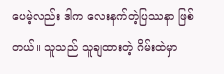ပေမဲ့လည်း ဒါက လေးနက်တဲ့ပြဿနာ ဖြစ်တယ်။ သူသည် သူချထားတဲ့ ဂိမ်းထဲမှာ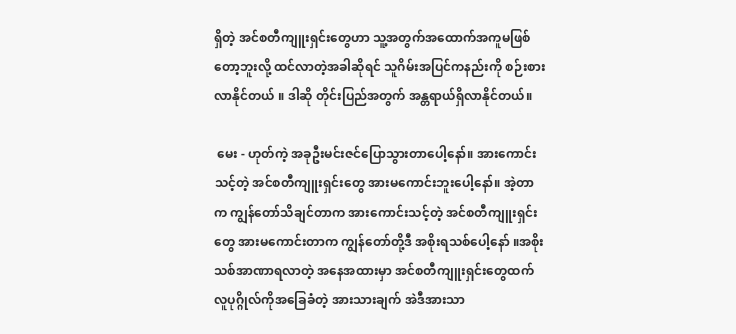ရှိတဲ့ အင်စတီကျူးရှင်းတွေဟာ သူ့အတွက်အထောက်အကူမဖြစ်တော့ဘူးလို့ ထင်လာတဲ့အခါဆိုရင် သူဂိမ်းအပြင်ကနည်းကို စဉ်းစားလာနိုင်တယ် ။ ဒါဆို တိုင်းပြည်အတွက် အန္တရာယ်ရှိလာနိုင်တယ်။

 မေး - ဟုတ်ကဲ့ အခုဦးမင်းဇင်ပြောသွားတာပေါ့နော်။ အားကောင်းသင့်တဲ့ အင်စတီကျူးရှင်းတွေ အားမကောင်းဘူးပေါ့နော်။ အဲ့တာက ကျွန်တော်သိချင်တာက အားကောင်းသင့်တဲ့ အင်စတီကျူးရှင်းတွေ အားမကောင်းတာက ကျွန်တော်တို့ဒီ အစိုးရသစ်ပေါ့နော် ။အစိုးသစ်အာဏာရလာတဲ့ အနေအထားမှာ အင်စတီကျူးရှင်းတွေထက် လူပုဂ္ဂိုလ်ကိုအခြေခံတဲ့ အားသားချက် အဲဒီအားသာ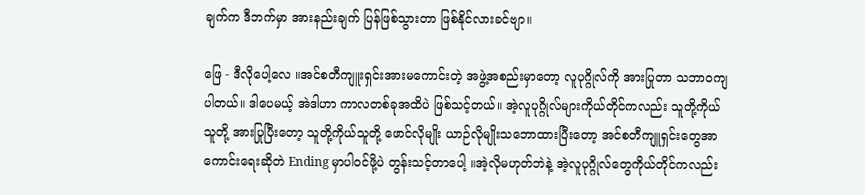ချက်က ဒီဘက်မှာ အားနည်းချက် ပြန်ဖြစ်သွားတာ ဖြစ်နိုင်လားခင်ဗျာ။

ဖြေ - ဒီလိုပေါ့လေ ။အင်စတီကျူးရှင်းအားမကောင်းတဲ့ အဖွဲ့အစည်းမှာတော့ လူပုဂ္ဂိုလ်ကို အားပြုတာ သဘာဝကျပါတယ်။ ဒါပေမယ့် အဲဒါဟာ ကာလတစ်ခုအထိပဲ ဖြစ်သင့်တယ်။ အဲ့လူပုဂ္ဂိုလ်များကိုယ်တိုင်ကလည်း သူတို့ကိုယ်သူတို့ အားပြုပြီးတော့ သူတို့ကိုယ်သူတို့ ဖောင်လိုမျိုး ယာဉ်လိုမျိုးသဘောထားပြီးတော့ အင်စတီကျူရှင်းတွေအာကောင်းရေးဆိုတဲ Ending မှာပါဝင်ဖို့ပဲ တွန်းသင့်တာပေါ့ ။အဲ့လိုမဟုတ်ဘဲနဲ့ အဲ့လူပုဂ္ဂိုလ်တွေကိုယ်တိုင်ကလည်း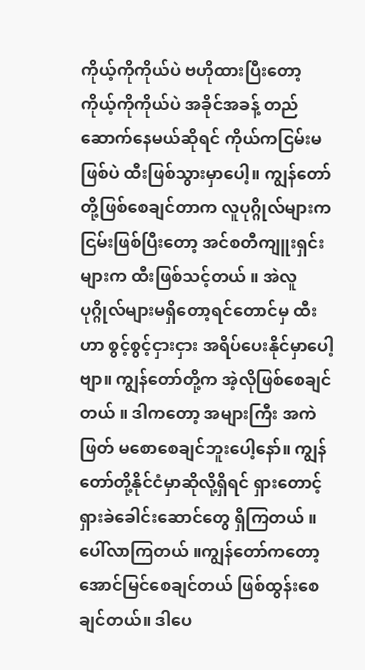ကိုယ့်ကိုကိုယ်ပဲ ဗဟိုထားပြီးတော့ ကိုယ့်ကိုကိုယ်ပဲ အခိုင်အခန့် တည်ဆောက်နေမယ်ဆိုရင် ကိုယ်ကငြမ်းမဖြစ်ပဲ ထီးဖြစ်သွားမှာပေါ့။ ကျွန်တော်တို့ဖြစ်စေချင်တာက လူပုဂ္ဂိုလ်များက ငြမ်းဖြစ်ပြီးတော့ အင်စတီကျူးရှင်းများက ထီးဖြစ်သင့်တယ် ။ အဲလူပုဂ္ဂိုလ်များမရှိတော့ရင်တောင်မှ ထီးဟာ စွင့်စွင့်ငှားငှား အရိပ်ပေးနိုင်မှာပေါ့ဗျာ။ ကျွန်တော်တို့က အဲ့လိုဖြစ်စေချင်တယ် ။ ဒါကတော့ အများကြီး အကဲဖြတ် မစောစေချင်ဘူးပေါ့နော်။ ကျွန်တော်တို့နိုင်ငံမှာဆိုလို့ရှိရင် ရှားတောင့်ရှားခဲခေါင်းဆောင်တွေ ရှိကြတယ် ။ ပေါ်လာကြတယ် ။ကျွန်တော်ကတော့ အောင်မြင်စေချင်တယ် ဖြစ်ထွန်းစေချင်တယ်။ ဒါပေ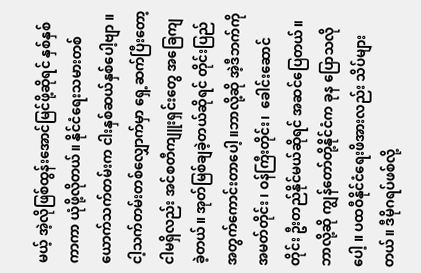မယ့် အဲ့လိုဖြစ်ထွန်းအောင်မြင်ဖို့ဆိုရင် နှစ်နှစ်ကာကာ ယုံဖို့လိုတယ်။ နိုင်ငံရေးသမားတစ်ယောက်သက်တမ်းက ငါးနှစ်ဆယ်နှစ်ပေါ့ဗျာ ။ ငါ့သက်တမ်းတစ်လျှောက်မှာ ရှေ့ဆက်ပြီးတော့ ငါမရှိလည်း အင်စတီကျူးရှင်းတွေ အခြေကျခဲ့တယ်။ အုတ်မြစ်ချခဲ့တယ်ဆိုရင် တိုင်းပြည်အတွက်ကောင်းတာပေါ့ ။ဘာလို့ဆို အဲ့ဒီဘက်ကို အမတ်တိုင်း ၊ ဝန်ကြီးတိုင်း၊  ခေါင်းဆောင်တိုင်း ဦးတည်နိုင်မယ်ဆိုရင် အဆင်ပြေတယ်။ ဘာလို့ဆို ကျွန်တော်တို့နိုင်ငံက ခုန ပြောသလိုပေါ့ ။ ပထဝီနိုင်ငံရေးဖိအားလည်း သိပ်များတယ်။ ဒီမိုဂရပ်ဖစ်လို့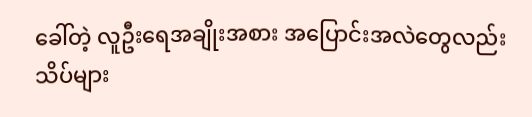ခေါ်တဲ့ လူဦးရေအချိုးအစား အပြောင်းအလဲတွေလည်း သိပ်များ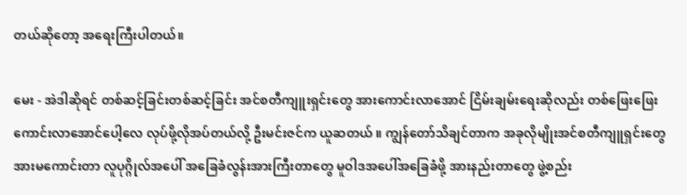တယ်ဆိုတော့ အရေးကြီးပါတယ်။

မေး - အဲဒါဆိုရင် တစ်ဆင့်ခြင်းတစ်ဆင့်ခြင်း အင်စတီကျူးရှင်းတွေ အားကောင်းလာအောင် ငြိမ်းချမ်းရေးဆိုလည်း တစ်ဖြေးဖြေး ကောင်းလာအောင်ပေါ့လေ လုပ်ဖို့လိုအပ်တယ်လို့ ဦးမင်းဇင်က ယူဆတယ် ။ ကျွန်တော်သိချင်တာက အခုလိုမျိုးအင်စတီကျူရှင်းတွေ အားမကောင်းတာ လူပုဂ္ဂိုလ်အပေါ် အခြေခံလွန်းအားကြီးတာတွေ မူဝါဒအပေါ်အခြေခံဖို့ အားနည်းတာတွေ ဖွဲ့စည်း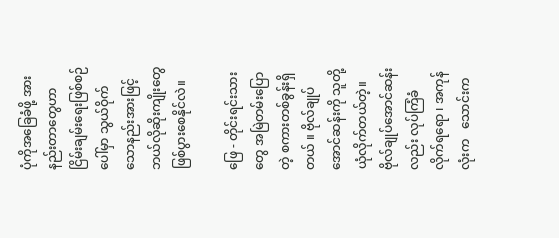ပုံကိုအခြေခံဖို့ အားနည်းတာတွေဟာ ငြိမ်းချမ်းရေးဖြစ်စဉ်ပေါ်မှာ သွယ်ဝိုက်သောနည်းအားဖြင့် ဘယ်လိုဆိုးကျိုးတွေ ဖြစ်ပွားစေနိုင်လဲ။

ဖြေ - တိုင်းရင်းသားတွေ အမြဲတမ်းပြောတဲ့ စကားတစ်ခွန်းရှိတယ် ။ ဗိုလ်ချုပ်အောင်ဆန်းကို သူတို့ယုံလိုက်တယ်တဲ့။ ဗိုလ်ချုပ်အောင်ဆန်းလည်း လုပ်ကြံခံလိုက်ရရော ၊ အကုန်လုံးက   သောင်းက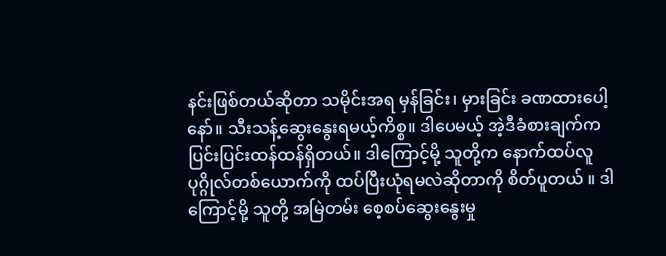နင်းဖြစ်တယ်ဆိုတာ သမိုင်းအရ မှန်ခြင်း၊ မှားခြင်း ခဏထားပေါ့နော်။ သီးသန့်ဆွေးနွေးရမယ့်ကိစ္စ။ ဒါပေမယ့် အဲ့ဒီခံစားချက်က ပြင်းပြင်းထန်ထန်ရှိတယ်။ ဒါကြောင့်မို့ သူတို့က နောက်ထပ်လူပုဂ္ဂိုလ်တစ်ယောက်ကို ထပ်ပြီးယုံရမလဲဆိုတာကို စိတ်ပူတယ် ။ ဒါကြောင့်မို့ သူတို့ အမြဲတမ်း စေ့စပ်ဆွေးနွေးမှု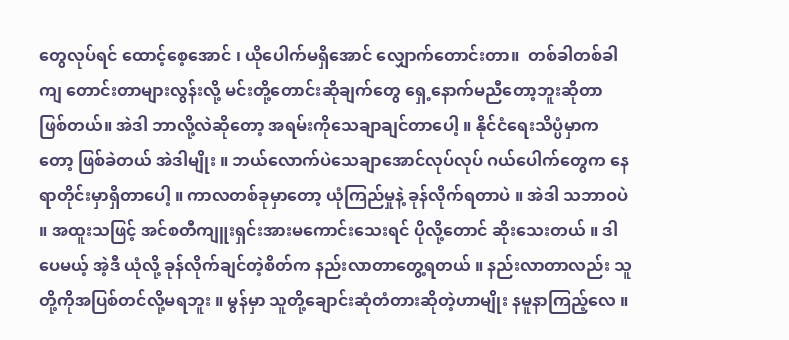တွေလုပ်ရင် ထောင့်စေ့အောင် ၊ ယိုပေါက်မရှိအောင် လျှောက်တောင်းတာ။  တစ်ခါတစ်ခါကျ တောင်းတာများလွန်းလို့ မင်းတို့တောင်းဆိုချက်တွေ ရှေ့နောက်မညီတော့ဘူးဆိုတာ ဖြစ်တယ်။ အဲဒါ ဘာလို့လဲဆိုတော့ အရမ်းကိုသေချာချင်တာပေါ့ ။ နိုင်ငံရေးသိပ္ပံမှာကတော့ ဖြစ်ခဲတယ် အဲဒါမျိုး ။ ဘယ်လောက်ပဲသေချာအောင်လုပ်လုပ် ဂယ်ပေါက်တွေက နေရာတိုင်းမှာရှိတာပေါ့ ။ ကာလတစ်ခုမှာတော့ ယုံကြည်မှုနဲ့ ခုန်လိုက်ရတာပဲ ။ အဲဒါ သဘာဝပဲ ။ အထူးသဖြင့် အင်စတီကျူးရှင်းအားမကောင်းသေးရင် ပိုလို့တောင် ဆိုးသေးတယ် ။ ဒါပေမယ့် အဲ့ဒီ ယုံလို့ ခုန်လိုက်ချင်တဲ့စိတ်က နည်းလာတာတွေ့ရတယ် ။ နည်းလာတာလည်း သူတို့ကိုအပြစ်တင်လို့မရဘူး ။ မွန်မှာ သူတို့ချောင်းဆုံတံတားဆိုတဲ့ဟာမျိုး နမူနာကြည့်လေ ။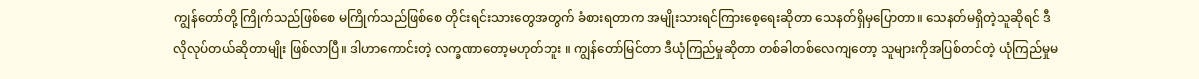ကျွန်တော်တို့ ကြိုက်သည်ဖြစ်စေ မကြိုက်သည်ဖြစ်စေ တိုင်းရင်းသားတွေအတွက် ခံစားရတာက အမျိုးသားရင်ကြားစေ့ရေးဆိုတာ သေနတ်ရှိမှပြောတာ။ သေနတ်မရှိတဲ့သူဆိုရင် ဒီလိုလုပ်တယ်ဆိုတာမျိုး ဖြစ်လာပြီ။ ဒါဟာကောင်းတဲ့ လက္ခဏာတော့မဟုတ်ဘူး ။ ကျွန်တော်မြင်တာ ဒီယုံကြည်မှုဆိုတာ တစ်ခါတစ်လေကျတော့ သူများကိုအပြစ်တင်တဲ့ ယုံကြည်မှုမ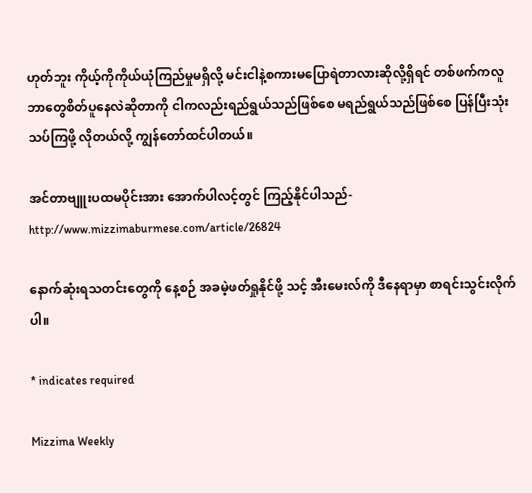ဟုတ်ဘူး ကိုယ့်ကိုကိုယ်ယုံကြည်မှုမရှိလို့ မင်းငါနဲ့စကားမပြောရဲတာလားဆိုလို့ရှိရင် တစ်ဖက်ကလူ ဘာတွေစိတ်ပူနေလဲဆိုတာကို ငါကလည်းရည်ရွယ်သည်ဖြစ်စေ မရည်ရွယ်သည်ဖြစ်စေ ပြန်ပြီးသုံးသပ်ကြဖို့ လိုတယ်လို့ ကျွန်တော်ထင်ပါတယ်။

အင်တာဗျူးပထမပိုင်းအား အောက်ပါလင့်တွင် ကြည့်နိုင်ပါသည်-http://www.mizzimaburmese.com/article/26824

နောက်ဆုံးရသတင်းတွေကို နေ့စဉ် အခမဲ့ဖတ်ရှုနိုင်ဖို့ သင့် အီးမေးလ်ကို ဒီနေရာမှာ စာရင်းသွင်းလိုက်ပါ။

* indicates required

Mizzima Weekly